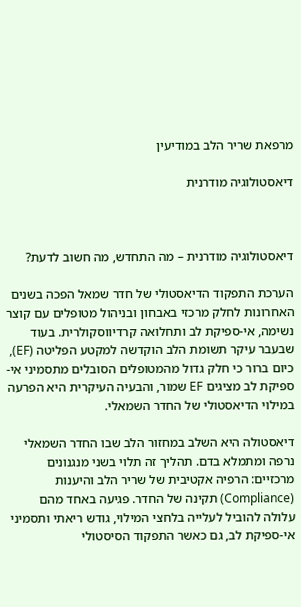מרפאת שריר הלב במודיעין

דיאסטולוגיה מודרנית



דיאסטולוגיה מודרנית – מה התחדש, מה חשוב לדעת?

הערכת התפקוד הדיאסטולי של חדר שמאל הפכה בשנים האחרונות לחלק מרכזי באבחון ובניהול מטופלים עם קוצר נשימה, אי-ספיקת לב ותחלואה קרדיווסקולרית. בעוד שבעבר עיקר תשומת הלב הוקדשה למקטע הפליטה (EF), כיום ברור כי חלק גדול מהמטופלים הסובלים מתסמיני אי-ספיקת לב מציגים EF שמור, והבעיה העיקרית היא הפרעה במילוי הדיאסטולי של החדר השמאלי.

דיאסטולה היא השלב במחזור הלב שבו החדר השמאלי נרפה ומתמלא בדם. תהליך זה תלוי בשני מנגנונים מרכזיים: הרפיה אקטיבית של שריר הלב והיענות  (Compliance) תקינה של החדר. פגיעה באחד מהם עלולה להוביל לעלייה בלחצי המילוי, גודש ריאתי ותסמיני אי-ספיקת לב, גם כאשר התפקוד הסיסטולי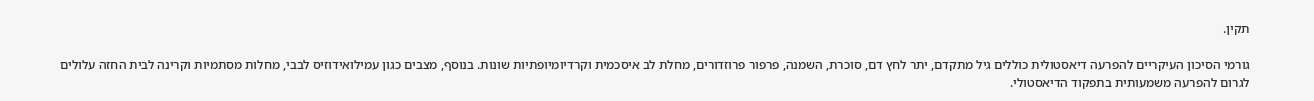תקין.

גורמי הסיכון העיקריים להפרעה דיאסטולית כוללים גיל מתקדם, יתר לחץ דם, סוכרת, השמנה, פרפור פרוזדורים, מחלת לב איסכמית וקרדיומיופתיות שונות. בנוסף, מצבים כגון עמילואידוזיס לבבי, מחלות מסתמיות וקרינה לבית החזה עלולים לגרום להפרעה משמעותית בתפקוד הדיאסטולי.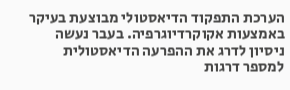הערכת התפקוד הדיאסטולי מבוצעת בעיקר באמצעות אקוקרדיוגרפיה. בעבר נעשה ניסיון לדרג את ההפרעה הדיאסטולית למספר דרגות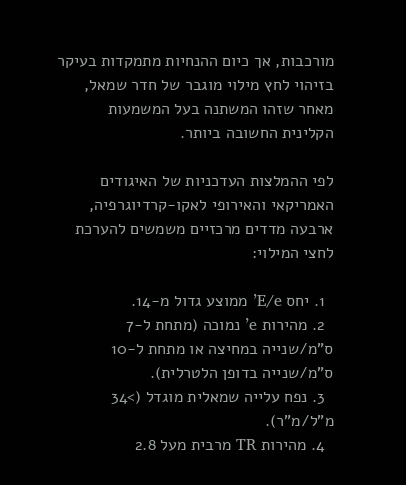מורכבות, אך כיום ההנחיות מתמקדות בעיקר בזיהוי לחץ מילוי מוגבר של חדר שמאל, מאחר שזהו המשתנה בעל המשמעות הקלינית החשובה ביותר.

לפי ההמלצות העדכניות של האיגודים האמריקאי והאירופי לאקו-קרדיוגרפיה, ארבעה מדדים מרכזיים משמשים להערכת לחצי המילוי:

  1. יחס E/e’ ממוצע גדול מ-14.
  2. מהירות e’ נמוכה (מתחת ל-7 ס”מ/שנייה במחיצה או מתחת ל-10 ס”מ/שנייה בדופן הלטרלית).
  3. נפח עלייה שמאלית מוגדל (>34 מ”ל/מ”ר).
  4. מהירות TR מרבית מעל 2.8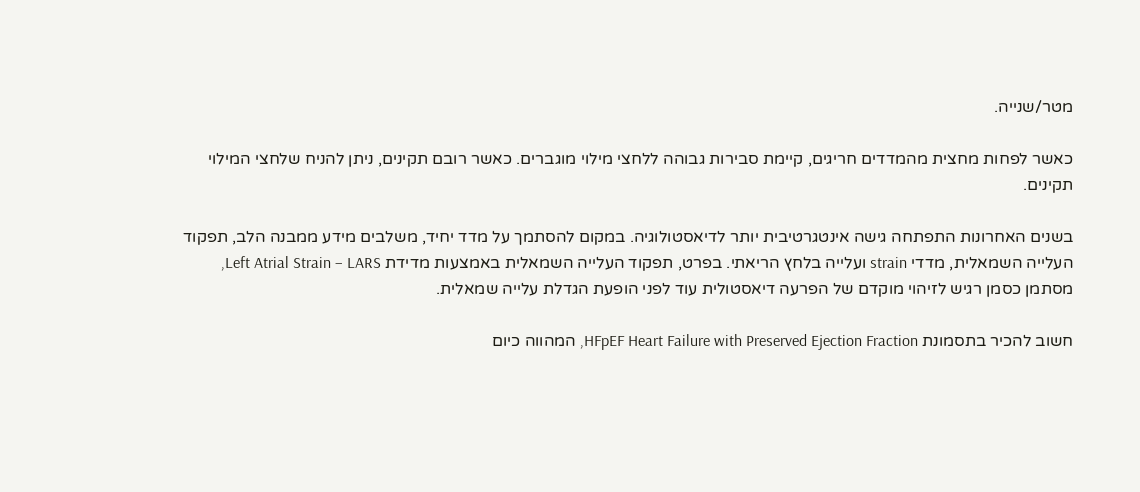מטר/שנייה.

כאשר לפחות מחצית מהמדדים חריגים, קיימת סבירות גבוהה ללחצי מילוי מוגברים. כאשר רובם תקינים, ניתן להניח שלחצי המילוי תקינים.

בשנים האחרונות התפתחה גישה אינטגרטיבית יותר לדיאסטולוגיה. במקום להסתמך על מדד יחיד, משלבים מידע ממבנה הלב, תפקוד העלייה השמאלית, מדדי strain ועלייה בלחץ הריאתי. בפרט, תפקוד העלייה השמאלית באמצעות מדידת Left Atrial Strain – LARS, מסתמן כסמן רגיש לזיהוי מוקדם של הפרעה דיאסטולית עוד לפני הופעת הגדלת עלייה שמאלית.

חשוב להכיר בתסמונת HFpEF Heart Failure with Preserved Ejection Fraction, המהווה כיום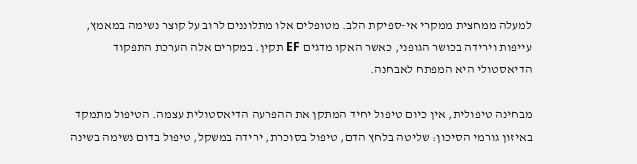למעלה ממחצית ממקרי אי-ספיקת הלב. מטופלים אלו מתלוננים לרוב על קוצר נשימה במאמץ, עייפות וירידה בכושר הגופני, כאשר האקו מדגים EF תקין. במקרים אלה הערכת התפקוד הדיאסטולי היא המפתח לאבחנה.

מבחינה טיפולית, אין כיום טיפול יחיד המתקן את ההפרעה הדיאסטולית עצמה. הטיפול מתמקד באיזון גורמי הסיכון: שליטה בלחץ הדם, טיפול בסוכרת, ירידה במשקל, טיפול בדום נשימה בשינה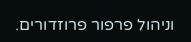וניהול פרפור פרוזדורים.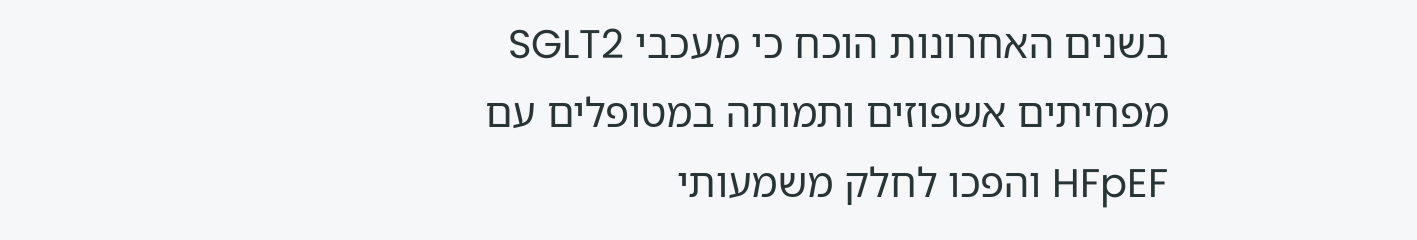בשנים האחרונות הוכח כי מעכבי SGLT2 מפחיתים אשפוזים ותמותה במטופלים עם HFpEF והפכו לחלק משמעותי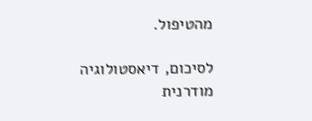מהטיפול.

לסיכום, דיאסטולוגיה מודרנית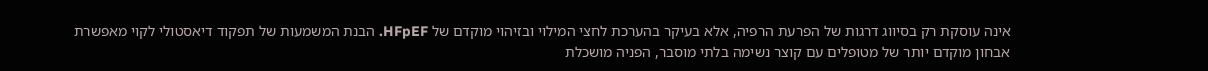אינה עוסקת רק בסיווג דרגות של הפרעת הרפיה, אלא בעיקר בהערכת לחצי המילוי ובזיהוי מוקדם של HFpEF. הבנת המשמעות של תפקוד דיאסטולי לקוי מאפשרת אבחון מוקדם יותר של מטופלים עם קוצר נשימה בלתי מוסבר, הפניה מושכלת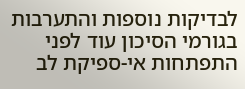לבדיקות נוספות והתערבות בגורמי הסיכון עוד לפני התפתחות אי-ספיקת לב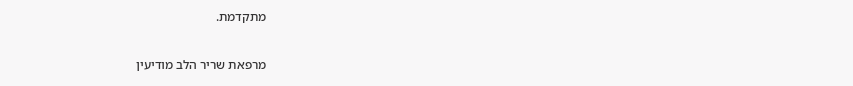מתקדמת.

מרפאת שריר הלב מודיעין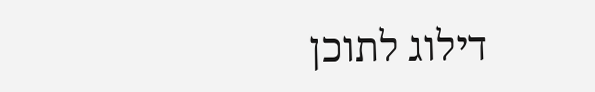דילוג לתוכן